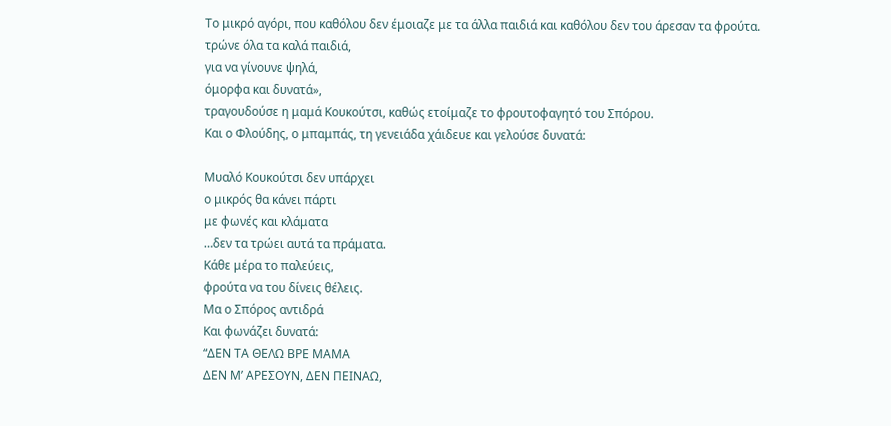Το μικρό αγόρι, που καθόλου δεν έμοιαζε με τα άλλα παιδιά και καθόλου δεν του άρεσαν τα φρούτα.
τρώνε όλα τα καλά παιδιά,
για να γίνουνε ψηλά,
όμορφα και δυνατά»,
τραγουδούσε η μαμά Κουκούτσι, καθώς ετοίμαζε το φρουτοφαγητό του Σπόρου.
Και ο Φλούδης, ο μπαμπάς, τη γενειάδα χάιδευε και γελούσε δυνατά:

Μυαλό Κουκούτσι δεν υπάρχει
ο μικρός θα κάνει πάρτι
με φωνές και κλάματα
…δεν τα τρώει αυτά τα πράματα.
Κάθε μέρα το παλεύεις,
φρούτα να του δίνεις θέλεις.
Μα ο Σπόρος αντιδρά
Και φωνάζει δυνατά:
“ΔΕΝ ΤΑ ΘΕΛΩ ΒΡΕ ΜΑΜΑ
ΔΕΝ Μ’ ΑΡΕΣΟΥΝ, ΔΕΝ ΠΕΙΝΑΩ,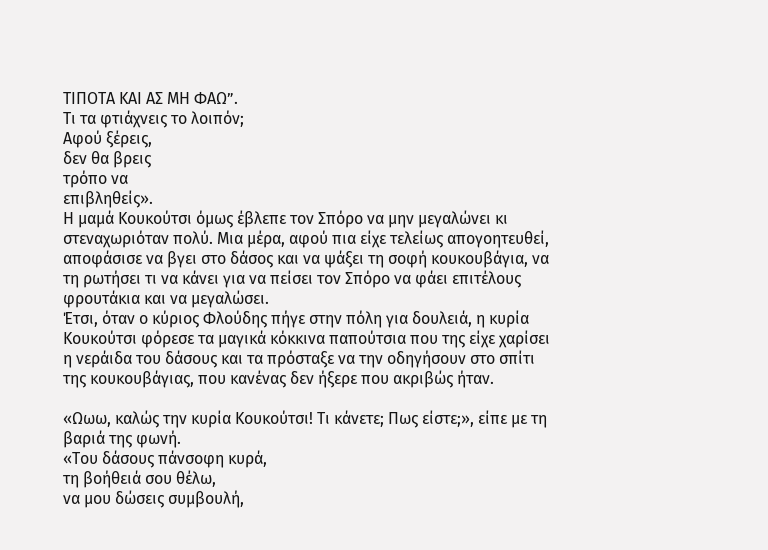ΤΙΠΟΤΑ ΚΑΙ ΑΣ ΜΗ ΦΑΩ”.
Tι τα φτιάχνεις το λοιπόν;
Αφού ξέρεις,
δεν θα βρεις
τρόπο να
επιβληθείς».
Η μαμά Κουκούτσι όμως έβλεπε τον Σπόρο να μην μεγαλώνει κι στεναχωριόταν πολύ. Μια μέρα, αφού πια είχε τελείως απογοητευθεί, αποφάσισε να βγει στο δάσος και να ψάξει τη σοφή κουκουβάγια, να τη ρωτήσει τι να κάνει για να πείσει τον Σπόρο να φάει επιτέλους φρουτάκια και να μεγαλώσει.
Έτσι, όταν ο κύριος Φλούδης πήγε στην πόλη για δουλειά, η κυρία Κουκούτσι φόρεσε τα μαγικά κόκκινα παπούτσια που της είχε χαρίσει η νεράιδα του δάσους και τα πρόσταξε να την οδηγήσουν στο σπίτι της κουκουβάγιας, που κανένας δεν ήξερε που ακριβώς ήταν.

«Ωωω, καλώς την κυρία Κουκούτσι! Τι κάνετε; Πως είστε;», είπε με τη βαριά της φωνή.
«Του δάσους πάνσοφη κυρά,
τη βοήθειά σου θέλω,
να μου δώσεις συμβουλή,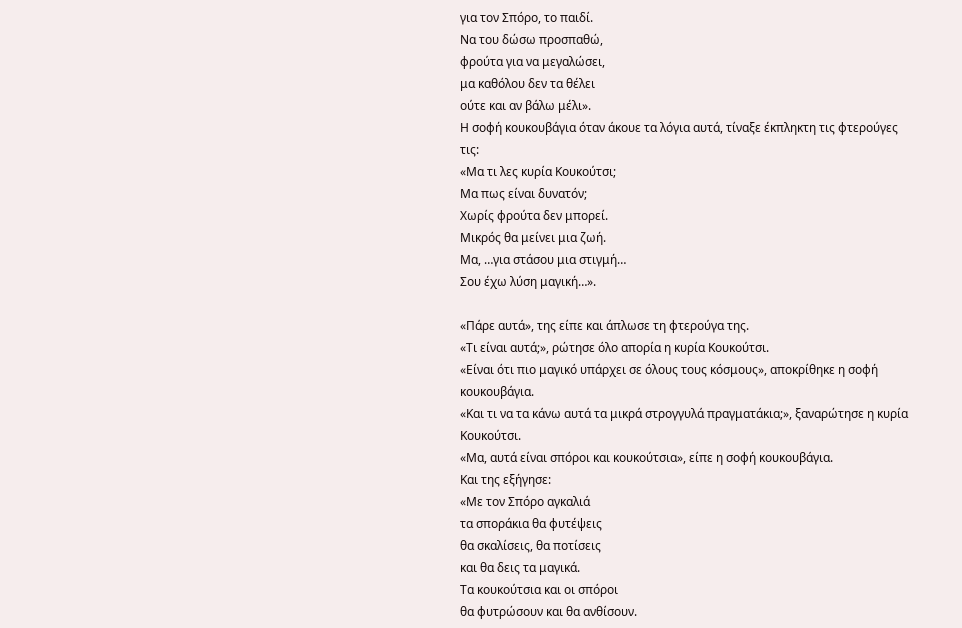για τον Σπόρο, το παιδί.
Να του δώσω προσπαθώ,
φρούτα για να μεγαλώσει,
μα καθόλου δεν τα θέλει
ούτε και αν βάλω μέλι».
Η σοφή κουκουβάγια όταν άκουε τα λόγια αυτά, τίναξε έκπληκτη τις φτερούγες τις:
«Μα τι λες κυρία Κουκούτσι;
Μα πως είναι δυνατόν;
Χωρίς φρούτα δεν μπορεί.
Μικρός θα μείνει μια ζωή.
Μα, …για στάσου μια στιγμή…
Σου έχω λύση μαγική…».

«Πάρε αυτά», της είπε και άπλωσε τη φτερούγα της.
«Τι είναι αυτά;», ρώτησε όλο απορία η κυρία Κουκούτσι.
«Είναι ότι πιο μαγικό υπάρχει σε όλους τους κόσμους», αποκρίθηκε η σοφή κουκουβάγια.
«Και τι να τα κάνω αυτά τα μικρά στρογγυλά πραγματάκια;», ξαναρώτησε η κυρία Κουκούτσι.
«Μα, αυτά είναι σπόροι και κουκούτσια», είπε η σοφή κουκουβάγια.
Και της εξήγησε:
«Με τον Σπόρο αγκαλιά
τα σποράκια θα φυτέψεις
θα σκαλίσεις, θα ποτίσεις
και θα δεις τα μαγικά.
Τα κουκούτσια και οι σπόροι
θα φυτρώσουν και θα ανθίσουν.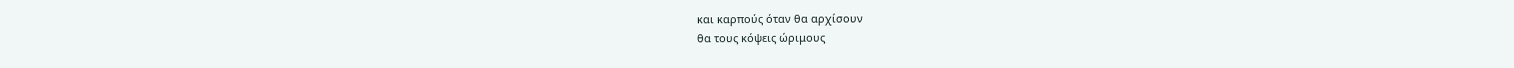και καρπούς όταν θα αρχίσουν
θα τους κόψεις ώριμους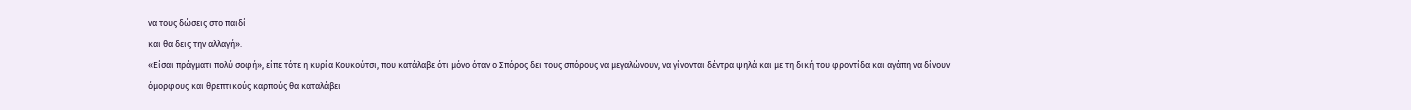να τους δώσεις στο παιδί
και θα δεις την αλλαγή».
«Είσαι πράγματι πολύ σοφή», είπε τότε η κυρία Κουκούτσι, που κατάλαβε ότι μόνο όταν ο Σπόρος δει τους σπόρους να μεγαλώνουν, να γίνονται δέντρα ψηλά και με τη δική του φροντίδα και αγάπη να δίνουν όμορφους και θρεπτικούς καρπούς θα καταλάβει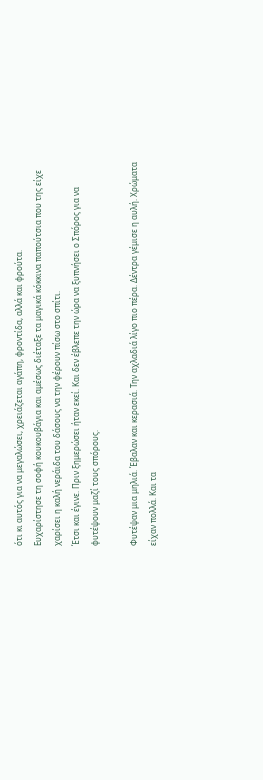ότι κι αυτός για να μεγαλώσει, χρειάζεται αγάπη, φροντίδα, αλλά και φρούτα.
Ευχαρίστησε τη σοφή κουκουβάγια και αμέσως διέταξε τα μαγικά κόκκινα παπούτσια που της είχε χαρίσει η καλή νεράιδα του δάσους να την φέρουν πίσω στο σπίτι.
Έτσι και έγινε. Πριν ξημερώσει ήταν εκεί. Και δεν έβλεπε την ώρα να ξυπνήσει ο Σπόρος για να φυτέψουν μαζί τους σπόρους.

Φυτέψαν μια μηλιά. Έβαλαν και κερασιά. Την αχλαδιά λίγο πιο πέρα. Δέντρα γέμισε η αυλή. Χρώματα είχαν πολλά. Και τα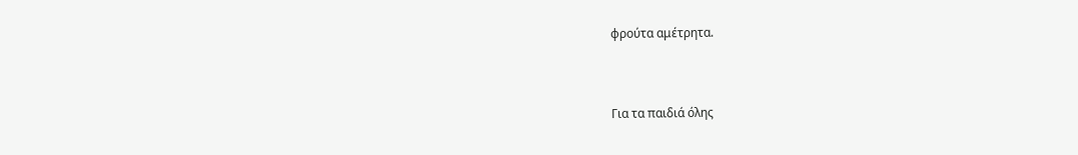φρούτα αμέτρητα.


Για τα παιδιά όλης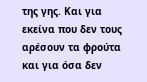της γης. Και για εκείνα που δεν τους αρέσουν τα φρούτα και για όσα δεν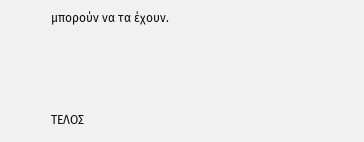μπορούν να τα έχουν.



ΤΕΛΟΣ